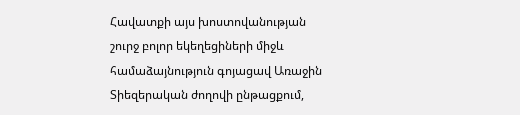Հավատքի այս խոստովանության շուրջ բոլոր եկեղեցիների միջև համաձայնություն գոյացավ Առաջին Տիեզերական ժողովի ընթացքում,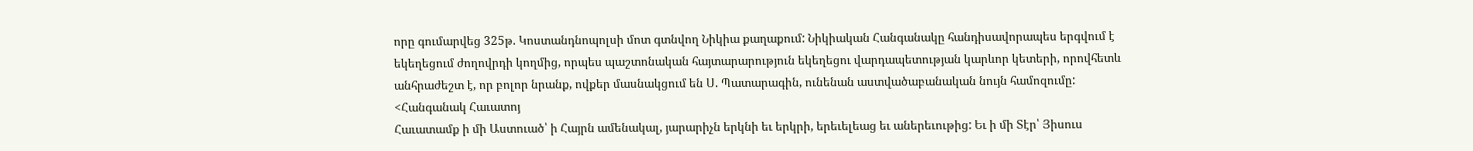որը գումարվեց 325թ. Կոստանդնոպոլսի մոտ գտնվող Նիկիա քաղաքում: Նիկիական Հանգանակը հանդիսավորապես երգվում է եկեղեցում ժողովրդի կողմից, որպես պաշտոնական հայտարարություն եկեղեցու վարդապետության կարևոր կետերի, որովհետև անհրաժեշտ է, որ բոլոր նրանք, ովքեր մասնակցում են Ս. Պատարագին, ունենան աստվածաբանական նույն համոզումը:
<Հանգանակ Հաւատոյ
Հաւատամք ի մի Աստուած՝ ի Հայրն ամենակալ, յարարիչն երկնի եւ երկրի, երեւելեաց եւ աներեւութից: Եւ ի մի Տէր՝ Յիսուս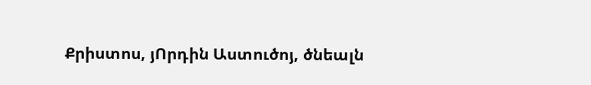Քրիստոս, յՈրդին Աստուծոյ, ծնեալն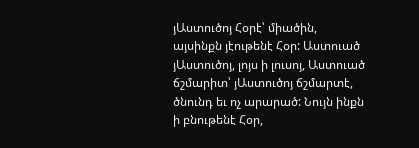յԱստուծոյ Հօրէ՝ միածին, այսինքն յէութենէ Հօր: Աստուած յԱստուծոյ, լոյս ի լուսոյ, Աստուած ճշմարիտ՝ յԱստուծոյ ճշմարտէ, ծնունդ եւ ոչ արարած: Նույն ինքն ի բնութենէ Հօր,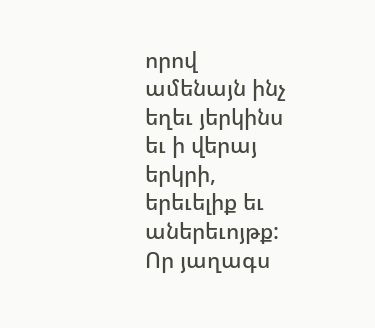որով ամենայն ինչ եղեւ յերկինս եւ ի վերայ երկրի, երեւելիք եւ աներեւոյթք: Որ յաղագս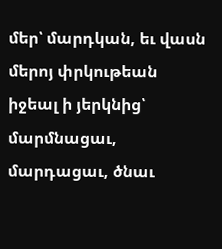մեր՝ մարդկան, եւ վասն մերոյ փրկութեան իջեալ ի յերկնից՝ մարմնացաւ, մարդացաւ, ծնաւ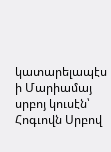կատարելապէս ի Մարիամայ սրբոյ կուսէն՝ Հոգւովն Սրբով